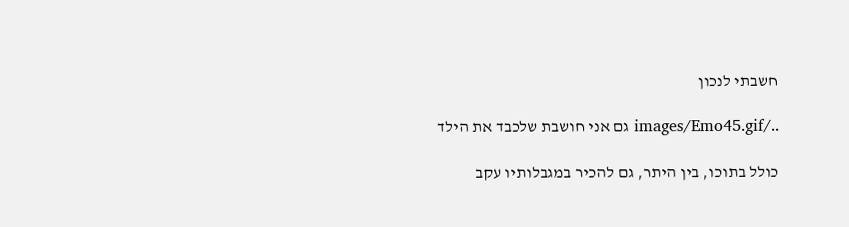חשבתי לנכון

../images/Emo45.gif גם אני חושבת שלכבד את הילד

כולל בתוכו, בין היתר, גם להכיר במגבלותיו עקב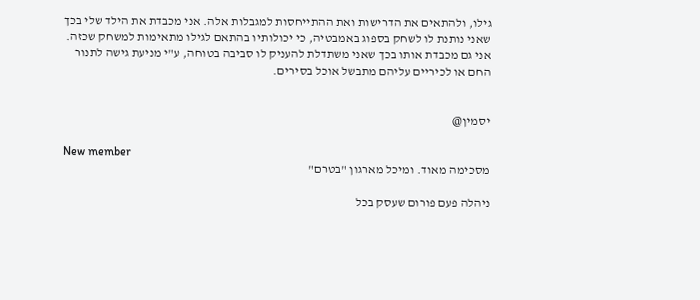גילו, ולהתאים את הדרישות ואת ההתייחסות למגבלות אלה. אני מכבדת את הילד שלי בכך שאני נותנת לו לשחק בספוג באמבטיה, כי יכולותיו בהתאם לגילו מתאימות למשחק שכזה. אני גם מכבדת אותו בכך שאני משתדלת להעניק לו סביבה בטוחה, ע"י מניעת גישה לתנור החם או לכיריים עליהם מתבשל אוכל בסירים.


יסמין@

New member
מסכימה מאוד. ומיכל מארגון "בטרם"

ניהלה פעם פורום שעסק בכל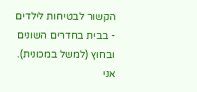הקשור לבטיחות לילדים - בבית בחדרים השונים ובחוץ (למשל במכונית). אני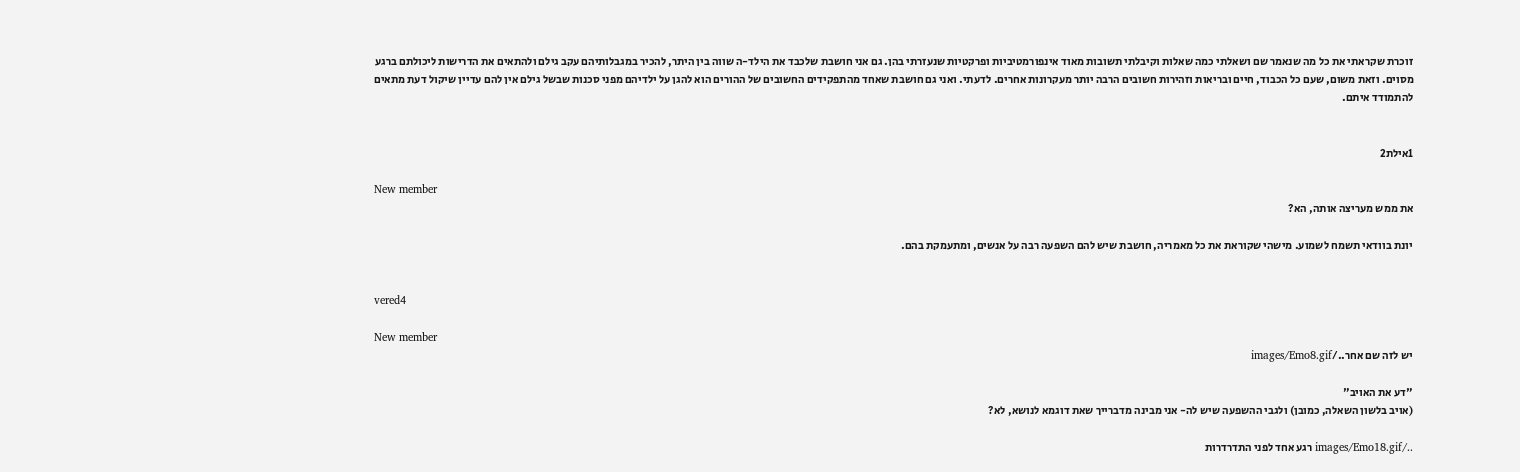זוכרת שקראתי את כל מה שנאמר שם ושאלתי כמה שאלות וקיבלתי תשובות מאוד אינפורמטיביות ופרקטיות שנעזרתי בהן. גם אני חושבת שלכבד את הילד-ה שווה בין היתר, להכיר במגבלותיהם עקב גילם ולהתאים את הדרישות ליכולתם ברגע מסוים. וזאת משום, שעם כל הכבוד, חיים ובריאות וזהירות חשובים הרבה יותר מעקרונות אחרים. לדעתי. ואני גם חושבת שאחד מהתפקידים החשובים של ההורים הוא להגן על ילדיהם מפני סכנות שבשל גילם אין להם עדיין שיקול דעת מתאים להתמודד איתם.


1אילת2

New member
את ממש מעריצה אותה, הא?

יונת בוודאי תשמח לשמוע. מישהי שקוראת את כל מאמריה, חושבת שיש להם השפעה רבה על אנשים, ומתעמקת בהם.


vered4

New member
יש לזה שם אחר../images/Emo8.gif

"דע את האויב"
(אויב בלשון השאלה, כמובן) ולגבי ההשפעה שיש לה- אני מבינה מדברייך שאת דוגמא לנושא, לא?

../images/Emo18.gif רגע אחד לפני התדרדרות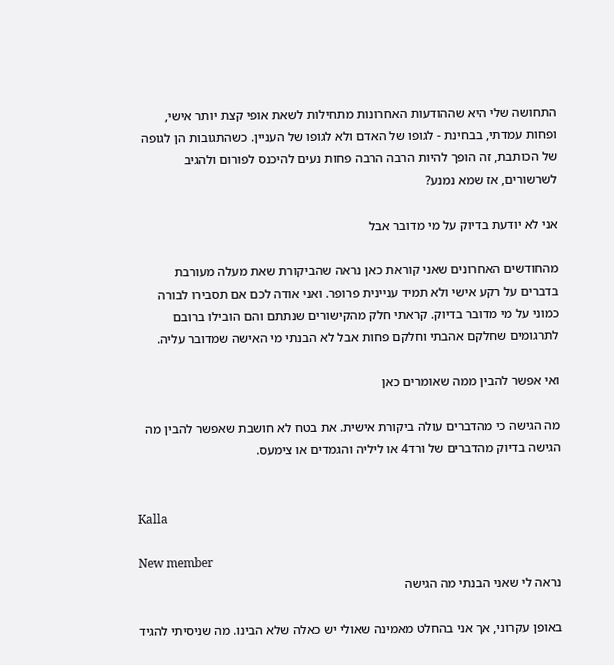התחושה שלי היא שההודעות האחרונות מתחילות לשאת אופי קצת יותר אישי, ופחות עמדתי, בבחינת - לגופו של האדם ולא לגופו של העניין. כשהתגובות הן לגופה של הכותבת, זה הופך להיות הרבה הרבה פחות נעים להיכנס לפורום ולהגיב לשרשורים, אז שמא נמנע?

אני לא יודעת בדיוק על מי מדובר אבל

מהחודשים האחרונים שאני קוראת כאן נראה שהביקורת שאת מעלה מעורבת בדברים על רקע אישי ולא תמיד עניינית פרופר. ואני אודה לכם אם תסבירו לבורה כמוני על מי מדובר בדיוק. קראתי חלק מהקישורים שנתתם והם הובילו ברובם לתרגומים שחלקם אהבתי וחלקם פחות אבל לא הבנתי מי האישה שמדובר עליה.

ואי אפשר להבין ממה שאומרים כאן

מה הגישה כי מהדברים עולה ביקורת אישית. את בטח לא חושבת שאפשר להבין מה הגישה בדיוק מהדברים של ורד4 או ליליה והגמדים או צימעס.


Kalla

New member
נראה לי שאני הבנתי מה הגישה

באופן עקרוני, אך אני בהחלט מאמינה שאולי יש כאלה שלא הבינו. מה שניסיתי להגיד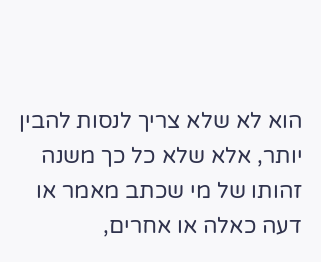הוא לא שלא צריך לנסות להבין יותר, אלא שלא כל כך משנה זהותו של מי שכתב מאמר או דעה כאלה או אחרים,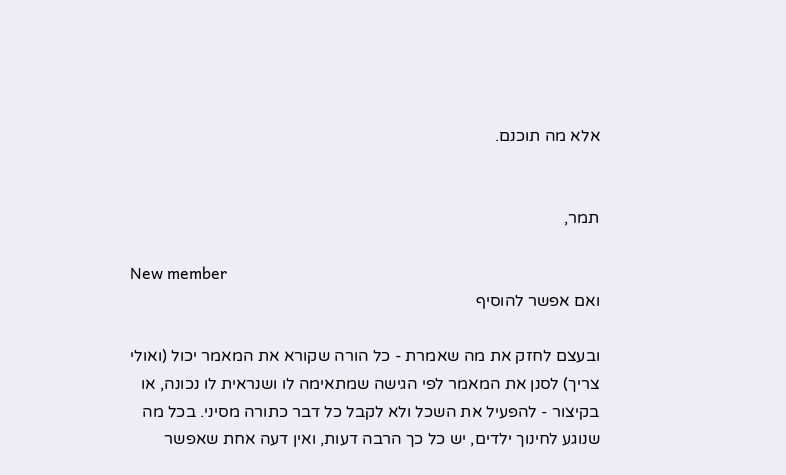אלא מה תוכנם.


תמר,

New member
ואם אפשר להוסיף

ובעצם לחזק את מה שאמרת - כל הורה שקורא את המאמר יכול (ואולי צריך) לסנן את המאמר לפי הגישה שמתאימה לו ושנראית לו נכונה, או בקיצור - להפעיל את השכל ולא לקבל כל דבר כתורה מסיני. בכל מה שנוגע לחינוך ילדים, יש כל כך הרבה דעות, ואין דעה אחת שאפשר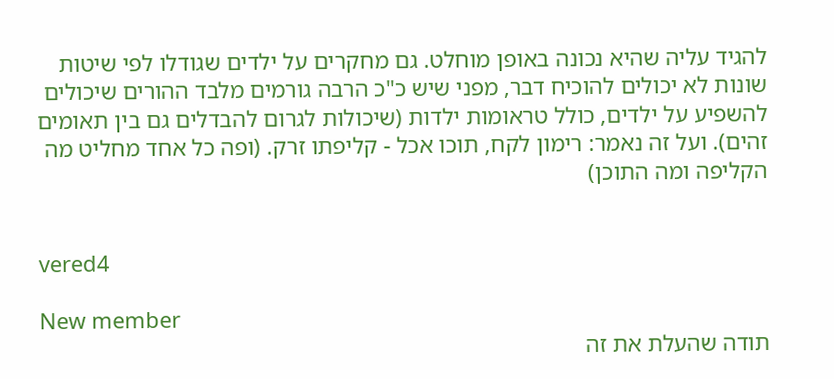להגיד עליה שהיא נכונה באופן מוחלט. גם מחקרים על ילדים שגודלו לפי שיטות שונות לא יכולים להוכיח דבר, מפני שיש כ"כ הרבה גורמים מלבד ההורים שיכולים להשפיע על ילדים, כולל טראומות ילדות (שיכולות לגרום להבדלים גם בין תאומים זהים). ועל זה נאמר: רימון לקח, תוכו אכל - קליפתו זרק. (ופה כל אחד מחליט מה הקליפה ומה התוכן)


vered4

New member
תודה שהעלת את זה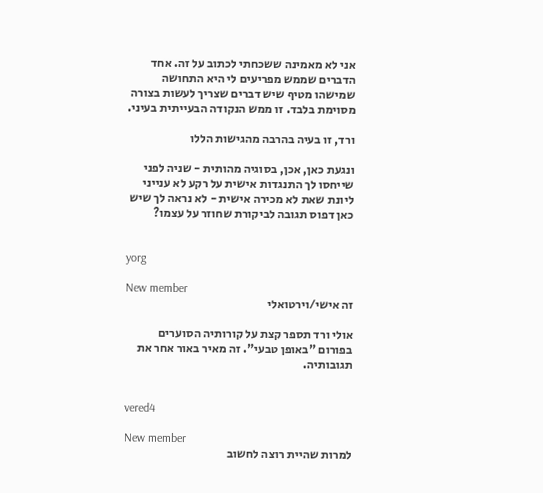אני לא מאמינה ששכחתי לכתוב על זה. אחד הדברים שממש מפריעים לי היא התחושה שמישהו מטיף שיש דברים שצריך לעשות בצורה מסוימת בלבד. זו ממש הנקודה הבעייתית בעיני.

ורד, זו בעיה בהרבה מהגישות הללו

ונגעת כאן, אכן, בסוגיה מהותית - שניה לפני שייחסו לך התנגדות אישית על רקע לא ענייני ליונת שאת לא מכירה אישית - לא נראה לך שיש כאן דפוס תגובה לביקורת שחוזר על עצמו?


yorg

New member
זה אישי/וירטואלי

אולי ורד תספר קצת על קורותיה הסוערים בפורום "באופן טבעי". זה מאיר באור אחר את תגובותיה.


vered4

New member
למרות שהיית רוצה לחשוב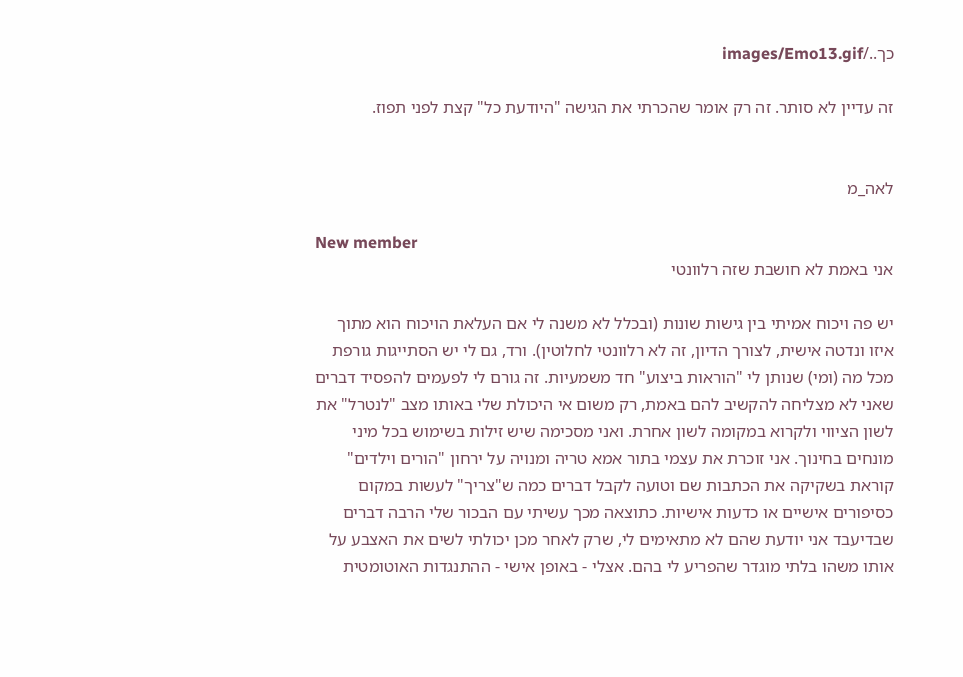כך../images/Emo13.gif

זה עדיין לא סותר. זה רק אומר שהכרתי את הגישה "היודעת כל" קצת לפני תפוז.


לאה_מ

New member
אני באמת לא חושבת שזה רלוונטי

יש פה ויכוח אמיתי בין גישות שונות (ובכלל לא משנה לי אם העלאת הויכוח הוא מתוך איזו ונדטה אישית, לצורך הדיון, זה לא רלוונטי לחלוטין). ורד, גם לי יש הסתייגות גורפת מכל מה (ומי) שנותן לי "הוראות ביצוע" חד משמעיות. זה גורם לי לפעמים להפסיד דברים שאני לא מצליחה להקשיב להם באמת, רק משום אי היכולת שלי באותו מצב "לנטרל" את לשון הציווי ולקרוא במקומה לשון אחרת. ואני מסכימה שיש זילות בשימוש בכל מיני מונחים בחינוך. אני זוכרת את עצמי בתור אמא טריה ומנויה על ירחון "הורים וילדים" קוראת בשקיקה את הכתבות שם וטועה לקבל דברים כמה ש"צריך" לעשות במקום כסיפורים אישיים או כדעות אישיות. כתוצאה מכך עשיתי עם הבכור שלי הרבה דברים שבדיעבד אני יודעת שהם לא מתאימים לי, שרק לאחר מכן יכולתי לשים את האצבע על אותו משהו בלתי מוגדר שהפריע לי בהם. אצלי - באופן אישי - ההתנגדות האוטומטית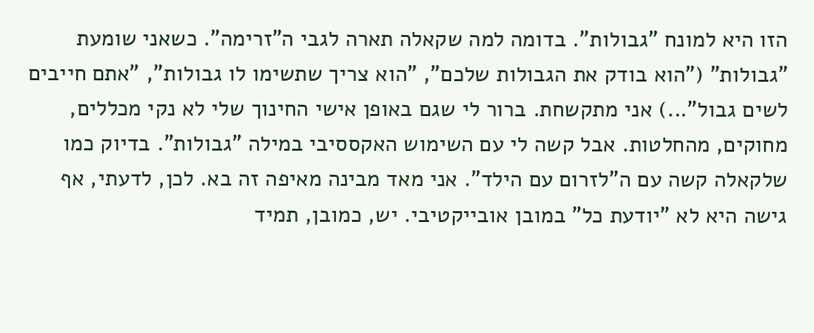הזו היא למונח "גבולות". בדומה למה שקאלה תארה לגבי ה"זרימה". כשאני שומעת "גבולות" ("הוא בודק את הגבולות שלכם", "הוא צריך שתשימו לו גבולות", "אתם חייבים לשים גבול"...) אני מתקשחת. ברור לי שגם באופן אישי החינוך שלי לא נקי מכללים, מחוקים, מהחלטות. אבל קשה לי עם השימוש האקססיבי במילה "גבולות". בדיוק כמו שלקאלה קשה עם ה"לזרום עם הילד". אני מאד מבינה מאיפה זה בא. לכן, לדעתי, אף גישה היא לא "יודעת כל" במובן אובייקטיבי. יש, כמובן, תמיד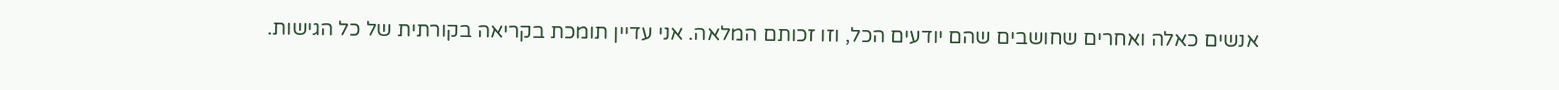אנשים כאלה ואחרים שחושבים שהם יודעים הכל, וזו זכותם המלאה. אני עדיין תומכת בקריאה בקורתית של כל הגישות.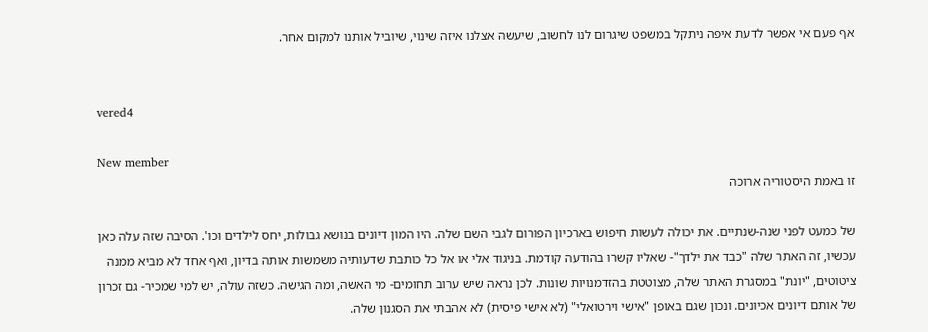אף פעם אי אפשר לדעת איפה ניתקל במשפט שיגרום לנו לחשוב, שיעשה אצלנו איזה שינוי, שיוביל אותנו למקום אחר.


vered4

New member
זו באמת היסטוריה ארוכה

של כמעט לפני שנה-שנתיים. את יכולה לעשות חיפוש בארכיון הפורום לגבי השם שלה. היו המון דיונים בנושא גבולות, יחס לילדים וכו'. הסיבה שזה עלה כאן עכשיו, זה האתר שלה "כבד את ילדך"- שאליו קשרו בהודעה קודמת. בניגוד אלי או אל כל כותבת שדעותיה משמשות אותה בדיון, ואף אחד לא מביא ממנה ציטוטים, "יונת" במסגרת האתר שלה, מצוטטת בהזדמנויות שונות. לכן נראה שיש ערוב תחומים- מי האשה, ומה הגישה. כשזה עולה, יש למי שמכיר- גם זכרון של אותם דיונים אכיונים. ונכון שגם באופן "אישי וירטואלי" (לא אישי פיסית) לא אהבתי את הסגנון שלה.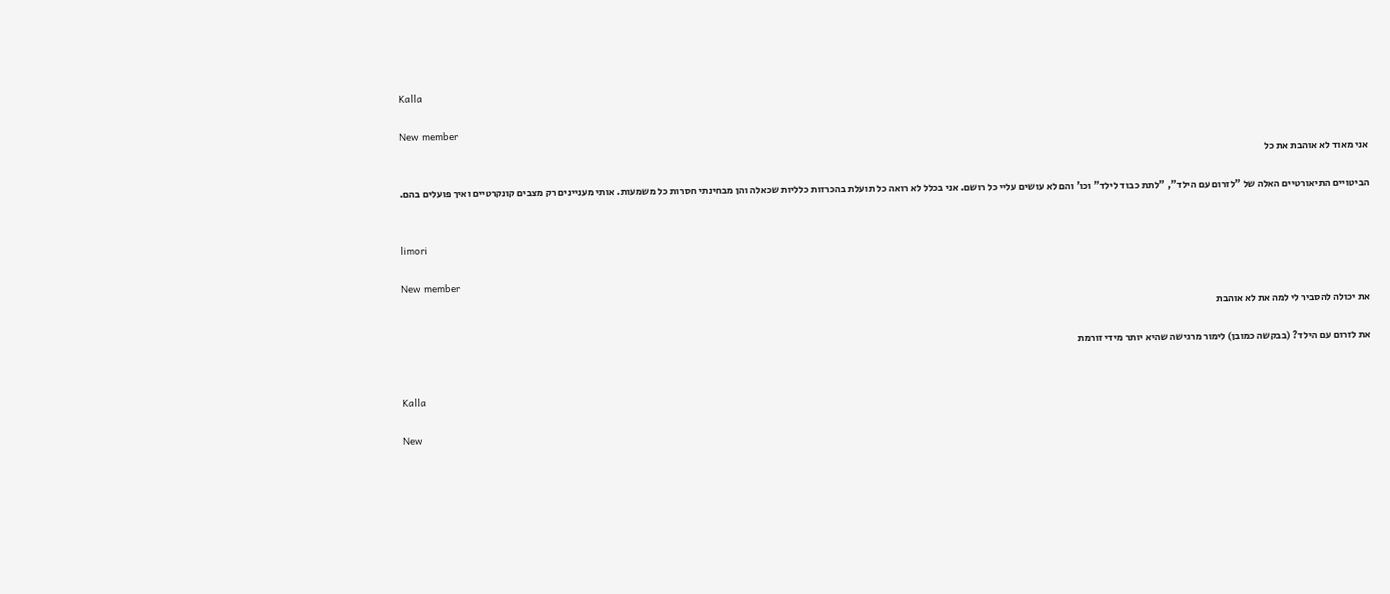Kalla

New member
אני מאוד לא אוהבת את כל

הביטויים התיאורטיים האלה של "לזרום עם הילד", "לתת כבוד לילד" וכו' והם לא עושים עליי כל רושם. אני בכלל לא רואה כל תועלת בהכרזות כלליות שכאלה והן מבחינתי חסרות כל משמעות. אותי מעניינים רק מצבים קונקרטיים ואיך פועלים בהם.


limori

New member
את יכולה להסביר לי למה את לא אוהבת

את לזרום עם הילד? (בבקשה כמובן) לימור מרגישה שהיא יותר מידי זורמת


Kalla

New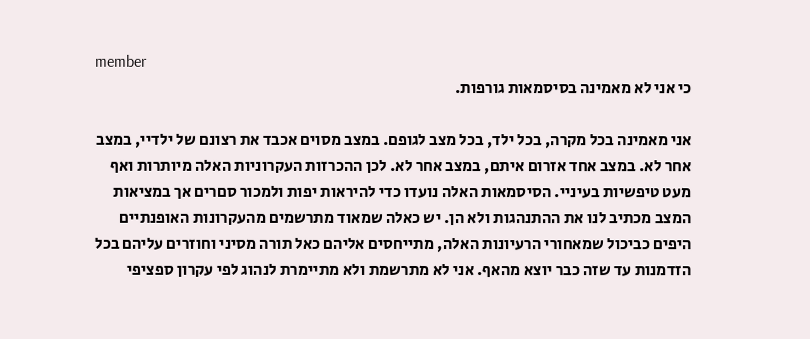member
כי אני לא מאמינה בסיסמאות גורפות.

אני מאמינה בכל מקרה, בכל ילד, בכל מצב לגופם. במצב מסוים אכבד את רצונם של ילדיי, במצב אחר לא. במצב אחד אזרום איתם, במצב אחר לא. לכן ההכרזות העקרוניות האלה מיותרות ואף מעט טיפשיות בעיניי. הסיסמאות האלה נועדו כדי להיראות יפות ולמכור סםרים אך במציאות המצב מכתיב לנו את ההתנהגות ולא הן. יש כאלה שמאוד מתרשמים מהעקרונות האופנתיים היפים כביכול שמאחורי הרעיונות האלה, מתייחסים אליהם כאל תורה מסיני וחוזרים עליהם בכל הזדמנות עד שזה כבר יוצא מהאף. אני לא מתרשמת ולא מתיימרת לנהוג לפי עקרון ספציפי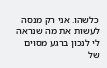כלשהו. אני רק מנסה לעשות את מה שנראה לי לנכון ברגע מסוים של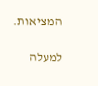המציאות.

למעלה